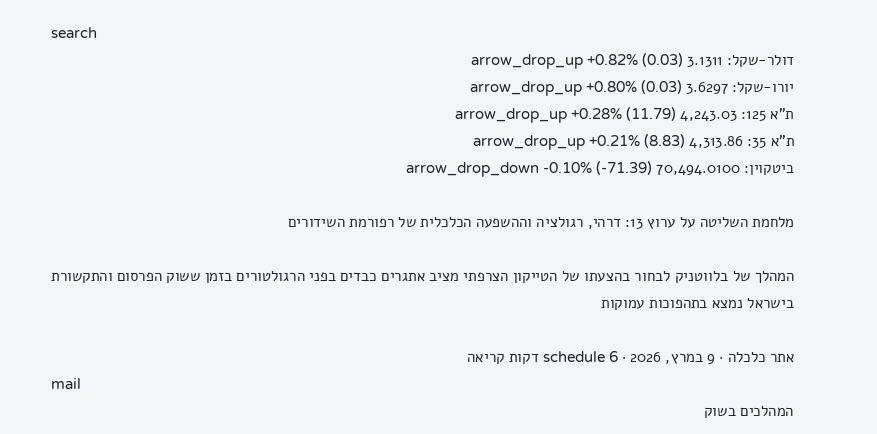search
דולר-שקל: 3.1311 arrow_drop_up +0.82% (0.03)
יורו-שקל: 3.6297 arrow_drop_up +0.80% (0.03)
ת"א 125: 4,243.03 arrow_drop_up +0.28% (11.79)
ת"א 35: 4,313.86 arrow_drop_up +0.21% (8.83)
ביטקוין: 70,494.0100 arrow_drop_down -0.10% (-71.39)

מלחמת השליטה על ערוץ 13: דרהי, רגולציה וההשפעה הכלכלית של רפורמת השידורים

המהלך של בלווטניק לבחור בהצעתו של הטייקון הצרפתי מציב אתגרים כבדים בפני הרגולטורים בזמן ששוק הפרסום והתקשורת בישראל נמצא בתהפוכות עמוקות

אתר כלכלה · 9 במרץ, 2026 · schedule 6 דקות קריאה
mail
המהלכים בשוק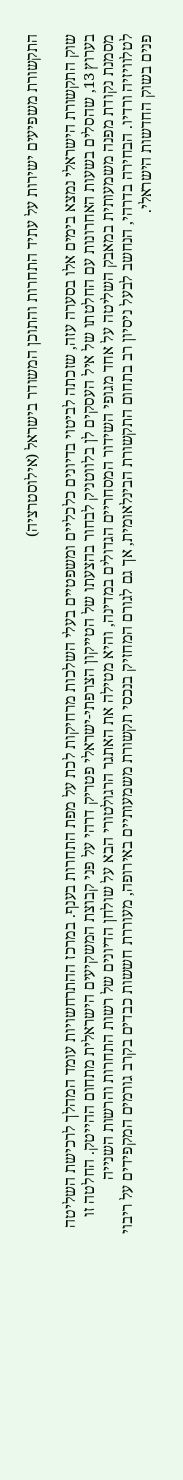התקשורת משפיעים ישירות על עתיד התחרות והתוכן המשודר בישראל (אילוסטרציה)

שוק התקשורת הישראלי נמצא בימים אלו בסערה עזה, שזכתה לביטוי בדיונים כלכליים ומשפטיים בעלי השלכות מרחיקות לכת על מפת התחרות בענף. במרכז ההתרחשויות עומד המהלך לרכישת השליטה בערוץ 13, שהסלים בשעות האחרונות עם החלטתו של איל העסקים לן בלווטניק לבחור בהצעתו של הטייקון הצרפתי-ישראלי פטריק דרהי על פני קבוצת המשקיעים הישראלית מתחום ההייטק. החלטה זו מסמנת נקודת מפנה משמעותית במאבק השליטה על אחד מגופי השידור המסחריים הגדולים במדינה, והיא מטילה את האתגר הרגולטורי הבא על שולחן הדיונים של רשות התחרות והרשות השנייה לטלוויזיה ורדיו. הבחירה בדרהי, הנחשב לבעל ניסיון רב בתחום התקשורת הבינלאומית, אך גם לגורם המחזיק בנכסי תקשורת משמעותיים באירופה, מעוררת חששות כבדים בקרב גורמים המקפידים על ריבוי פנים בשוק החדשות הישראלי.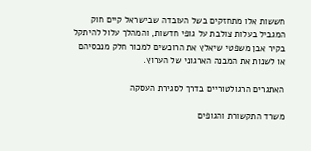חששות אלו מתחזקים בשל העובדה שבישראל קיים חוק המגביל בעלות צולבת על גופי חדשות, והמהלך עלול להיתקל בקיר אבן משפטי שיאלץ את הרוכשים למכור חלק מנכסיהם או לשנות את המבנה הארגוני של הערוץ.

האתגרים הרגולטוריים בדרך לסגירת העסקה

משרד התקשורת והגופים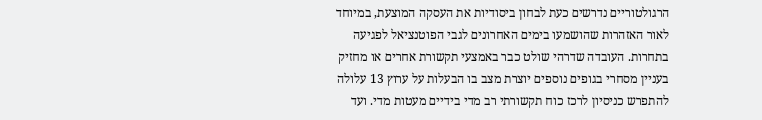הרגולטוריים נדרשים כעת לבחון ביסודיות את העסקה המוצעת, במיוחד לאור האזהרות שהושמעו בימים האחרונים לגבי הפוטנציאל לפגיעה בתחרות. העובדה שדרהי שולט כבר באמצעי תקשורת אחרים או מחזיק בעניין מסחרי בגופים נוספים יוצרת מצב בו הבעלות על ערוץ 13 עלולה להתפרש כניסיון לרכז כוח תקשורתי רב מדי בידיים מעטות מדי. ועד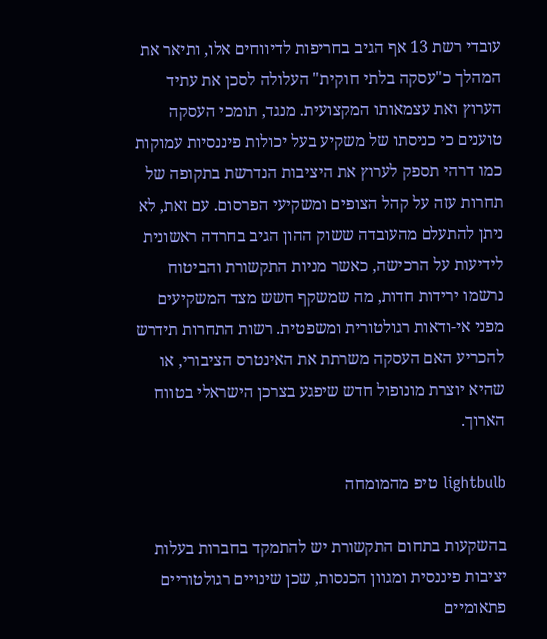עובדי רשת 13 אף הגיב בחריפות לדיווחים אלו, ותיאר את המהלך כ"עסקה בלתי חוקית" העלולה לסכן את עתיד הערוץ ואת עצמאותו המקצועית. מנגד, תומכי העסקה טוענים כי כניסתו של משקיע בעל יכולות פיננסיות עמוקות כמו דרהי תספק לערוץ את היציבות הנדרשת בתקופה של תחרות עזה על קהל הצופים ומשקיעי הפרסום. עם זאת, לא ניתן להתעלם מהעובדה ששוק ההון הגיב בחרדה ראשונית לידיעות על הרכישה, כאשר מניות התקשורת והביטוח נרשמו ירידות חדות, מה שמשקף חשש מצד המשקיעים מפני אי-ודאות רגולטורית ומשפטית. רשות התחרות תידרש להכריע האם העסקה משרתת את האינטרס הציבורי, או שהיא יוצרת מונופול חדש שיפגע בצרכן הישראלי בטווח הארוך.

lightbulb טיפ מהמומחה

בהשקעות בתחום התקשורת יש להתמקד בחברות בעלות יציבות פיננסית ומגוון הכנסות, שכן שינויים רגולטוריים פתאומיים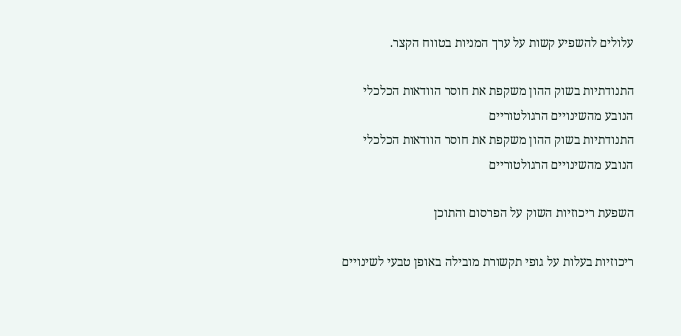עלולים להשפיע קשות על ערך המניות בטווח הקצר.

התנודתיות בשוק ההון משקפת את חוסר הוודאות הכלכלי הנובע מהשינויים הרגולטוריים
התנודתיות בשוק ההון משקפת את חוסר הוודאות הכלכלי הנובע מהשינויים הרגולטוריים

השפעת ריכוזיות השוק על הפרסום והתוכן

ריכוזיות בעלות על גופי תקשורת מובילה באופן טבעי לשינויים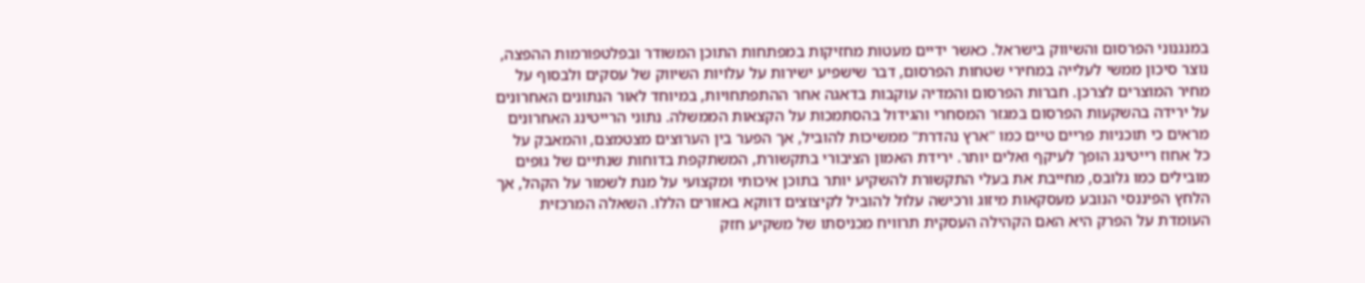במנגנוני הפרסום והשיווק בישראל. כאשר ידיים מעטות מחזיקות במפתחות התוכן המשודר ובפלטפורמות ההפצה, נוצר סיכון ממשי לעלייה במחירי שטחות הפרסום, דבר שישפיע ישירות על עלויות השיווק של עסקים ולבסוף על מחיר המוצרים לצרכן. חברות הפרסום והמדיה עוקבות בדאגה אחר ההתפתחויות, במיוחד לאור הנתונים האחרונים על ירידה בהשקעות הפרסום במגזר המסחרי והגידול בהסתמכות על הקצאות הממשלה. נתוני הרייטינג האחרונים מראים כי תוכניות פריים טיים כמו "ארץ נהדרת" ממשיכות להוביל, אך הפער בין הערוצים מצטמצם, והמאבק על כל אחוז רייטינג הופך לעיקף ואלים יותר. ירידת האמון הציבורי בתקשורת, המשתקפת בדוחות שנתיים של גופים מובילים כמו גלובס, מחייבת את בעלי התקשורת להשקיע יותר בתוכן איכותי ומקצועי על מנת לשמור על הקהל, אך הלחץ הפיננסי הנובע מעסקאות מיזוג ורכישה עלול להוביל לקיצוצים דווקא באזורים הללו. השאלה המרכזית העומדת על הפרק היא האם הקהילה העסקית תרוויח מכניסתו של משקיע חזק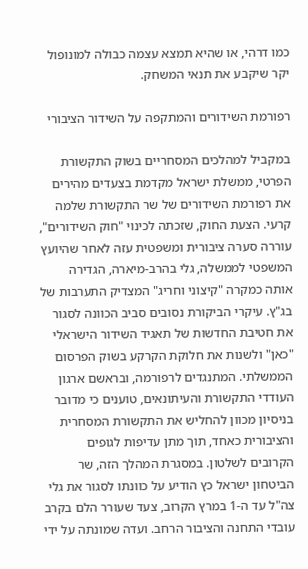כמו דרהי, או שהיא תמצא עצמה כבולה למונופול יקר שיקבע את תנאי המשחק.

רפורמת השידורים והמתקפה על השידור הציבורי

במקביל למהלכים המסחריים בשוק התקשורת הפרטי, ממשלת ישראל מקדמת בצעדים מהירים את רפורמת השידורים של שר התקשורת שלמה קרעי. הצעת החוק, שזכתה לכינוי "חוק השידורים", עוררה סערה ציבורית ומשפטית עזה לאחר שהיועץ המשפטי לממשלה, גלי בהרב-מיארה, הגדירה אותה כמקרה "קיצוני וחריג" המצדיק התערבות של בג"ץ. עיקרי הביקורת נסובים סביב הכוונה לסגור את חטיבת החדשות של תאגיד השידור הישראלי "כאן" ולשנות את חלוקת הקרקע בשוק הפרסום הממשלתי. המתנגדים לרפורמה, ובראשם ארגון העודדי התקשורת והעיתונאים, טוענים כי מדובר בניסיון מכוון להחליש את התקשורת המסחרית והציבורית כאחד, תוך מתן עדיפות לגופים הקרובים לשלטון. במסגרת המהלך הזה, שר הביטחון ישראל כץ הודיע על כוונתו לסגור את גלי צה"ל עד ה-1 במרץ הקרוב, צעד שעורר הלם בקרב עובדי התחנה והציבור הרחב. ועדה שמונתה על ידי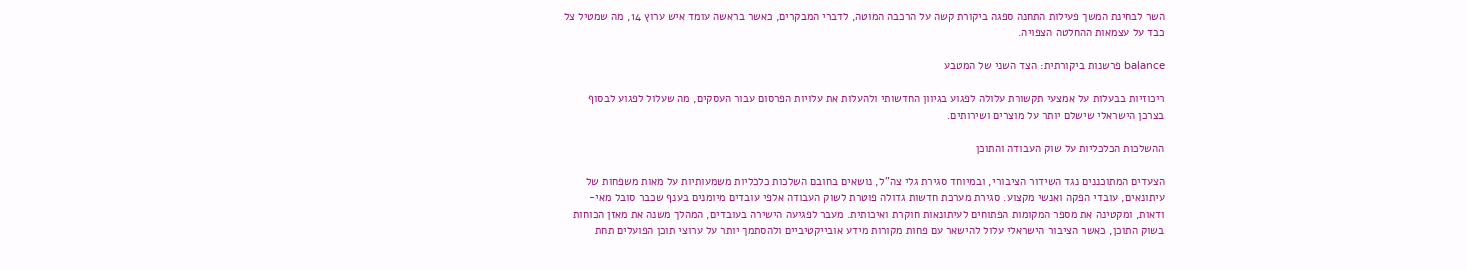השר לבחינת המשך פעילות התחנה ספגה ביקורת קשה על הרכבה המוטה, לדברי המבקרים, כאשר בראשה עומד איש ערוץ 14, מה שמטיל צל כבד על עצמאות ההחלטה הצפויה.

balance פרשנות ביקורתית: הצד השני של המטבע

ריכוזיות בבעלות על אמצעי תקשורת עלולה לפגוע בגיוון החדשותי ולהעלות את עלויות הפרסום עבור העסקים, מה שעלול לפגוע לבסוף בצרכן הישראלי שישלם יותר על מוצרים ושירותים.

ההשלכות הכלכליות על שוק העבודה והתוכן

הצעדים המתוכננים נגד השידור הציבורי, ובמיוחד סגירת גלי צה"ל, נושאים בחובם השלכות כלכליות משמעותיות על מאות משפחות של עיתונאים, עובדי הפקה ואנשי מקצוע. סגירת מערכת חדשות גדולה פוטרת לשוק העבודה אלפי עובדים מיומנים בענף שכבר סובל מאי-ודאות, ומקטינה את מספר המקומות הפתוחים לעיתונאות חוקרת ואיכותית. מעבר לפגיעה הישירה בעובדים, המהלך משנה את מאזן הכוחות בשוק התוכן, כאשר הציבור הישראלי עלול להישאר עם פחות מקורות מידע אובייקטיביים ולהסתמך יותר על ערוצי תוכן הפועלים תחת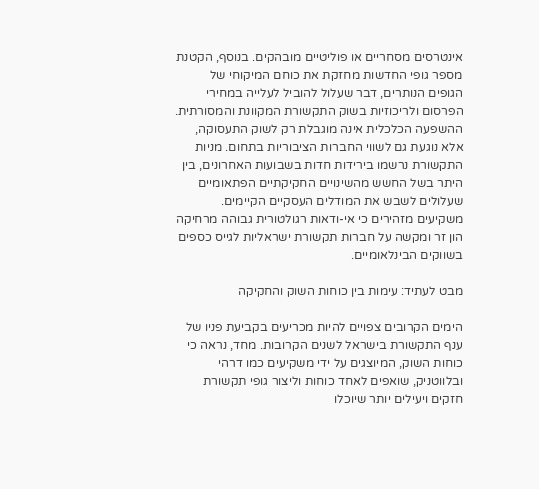אינטרסים מסחריים או פוליטיים מובהקים. בנוסף, הקטנת מספר גופי החדשות מחזקת את כוחם המיקוחי של הגופים הנותרים, דבר שעלול להוביל לעלייה במחירי הפרסום ולריכוזיות בשוק התקשורת המקוונת והמסורתית. ההשפעה הכלכלית אינה מוגבלת רק לשוק התעסוקה, אלא נוגעת גם לשווי החברות הציבוריות בתחום. מניות התקשורת נרשמו בירידות חדות בשבועות האחרונים, בין היתר בשל החשש מהשינויים החקיקתיים הפתאומיים שעלולים לשבש את המודלים העסקיים הקיימים. משקיעים מזהירים כי אי-ודאות רגולטורית גבוהה מרחיקה הון זר ומקשה על חברות תקשורת ישראליות לגייס כספים בשווקים הבינלאומיים.

מבט לעתיד: עימות בין כוחות השוק והחקיקה

הימים הקרובים צפויים להיות מכריעים בקביעת פניו של ענף התקשורת בישראל לשנים הקרובות. מחד, נראה כי כוחות השוק, המיוצגים על ידי משקיעים כמו דרהי ובלווטניק, שואפים לאחד כוחות וליצור גופי תקשורת חזקים ויעילים יותר שיוכלו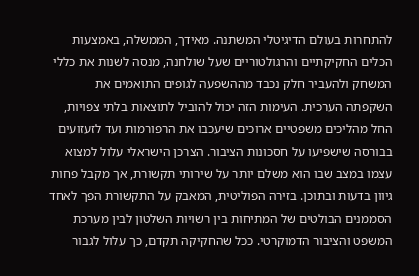להתחרות בעולם הדיגיטלי המשתנה. מאידך, הממשלה, באמצעות הכלים החקיקתיים והרגולטוריים שעל שולחנה, מנסה לשנות את כללי המשחק ולהעביר חלק נכבד מההשפעה לגופים התואמים את השקפתה הערכית. העימות הזה יכול להוביל לתוצאות בלתי צפויות, החל מהליכים משפטיים ארוכים שיעכבו את הרפורמות ועד לזעזועים בבורסה שישפיעו על חסכונות הציבור. הצרכן הישראלי עלול למצוא עצמו במצב שבו הוא משלם יותר על שירותי תקשורת, אך מקבל פחות גיוון בדעות ובתוכן. בזירה הפוליטית, המאבק על התקשורת הפך לאחד הסממנים הבולטים של המתיחות בין רשויות השלטון לבין מערכת המשפט והציבור הדמוקרטי. ככל שהחקיקה תקדם, כך עלול לגבור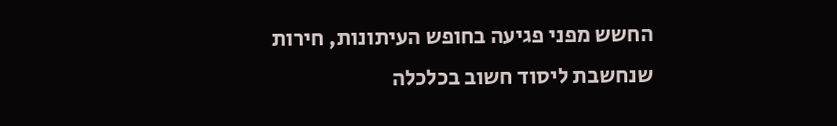החשש מפני פגיעה בחופש העיתונות, חירות שנחשבת ליסוד חשוב בכלכלה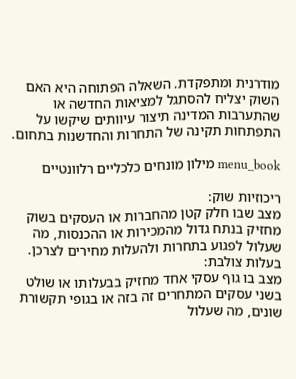מודרנית ומתפקדת. השאלה הפתוחה היא האם השוק יצליח להסתגל למציאות החדשה או שהתערבות המדינה תיצור עיוותים שיקשו על התפתחות תקינה של התחרות והחדשנות בתחום.

menu_book מילון מונחים כלכליים רלוונטיים

ריכוזיות שוק:
מצב שבו חלק קטן מהחברות או העסקים בשוק מחזיק בנתח גדול מהמכירות או ההכנסות, מה שעלול לפגוע בתחרות ולהעלות מחירים לצרכן.
בעלות צולבת:
מצב בו גוף עסקי אחד מחזיק בבעלותו או שולט בשני עסקים המתחרים זה בזה או בגופי תקשורת שונים, מה שעלול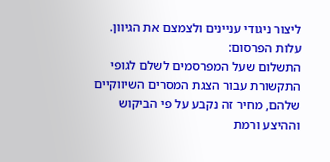ליצור ניגודי עניינים ולצמצם את הגיוון.
עלות הפרסום:
התשלום שעל המפרסמים לשלם לגופי התקשורת עבור הצגת המסרים השיווקיים שלהם, מחיר זה נקבע על פי הביקוש וההיצע ורמת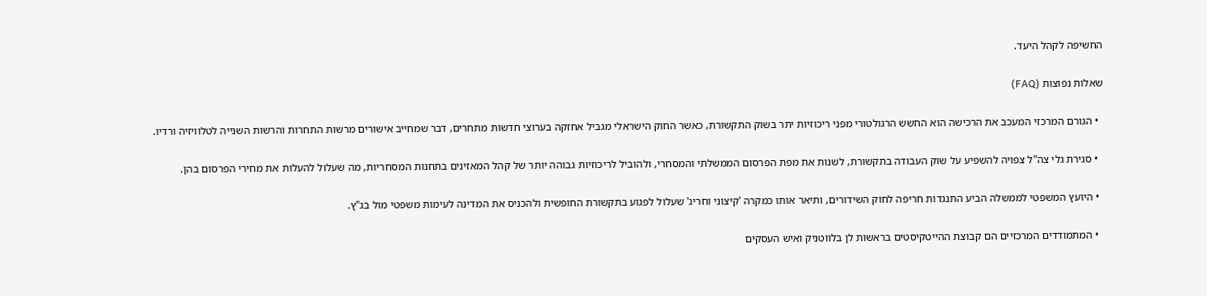החשיפה לקהל היעד.

שאלות נפוצות (FAQ)

  • הגורם המרכזי המעכב את הרכישה הוא החשש הרגולטורי מפני ריכוזיות יתר בשוק התקשורת, כאשר החוק הישראלי מגביל אחזקה בערוצי חדשות מתחרים, דבר שמחייב אישורים מרשות התחרות והרשות השנייה לטלוויזיה ורדיו.

  • סגירת גלי צה"ל צפויה להשפיע על שוק העבודה בתקשורת, לשנות את מפת הפרסום הממשלתי והמסחרי, ולהוביל לריכוזיות גבוהה יותר של קהל המאזינים בתחנות המסחריות, מה שעלול להעלות את מחירי הפרסום בהן.

  • היועץ המשפטי לממשלה הביע התנגדות חריפה לחוק השידורים, ותיאר אותו כמקרה 'קיצוני וחריג' שעלול לפגוע בתקשורת החופשית ולהכניס את המדינה לעימות משפטי מול בג"ץ.

  • המתמודדים המרכזיים הם קבוצת ההייטקיסטים בראשות לן בלווטניק ואיש העסקים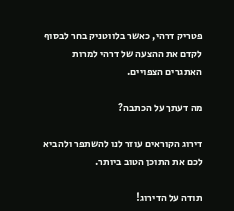פטריק דרהי, כאשר בלווטניק בחר לבסוף לקדם את ההצעה של דרהי למרות האתגרים הצפויים.

מה דעתך על הכתבה?

דירוג הקוראים עוזר לנו להשתפר ולהביא לכם את התוכן הטוב ביותר.

תודה על הדירוג!